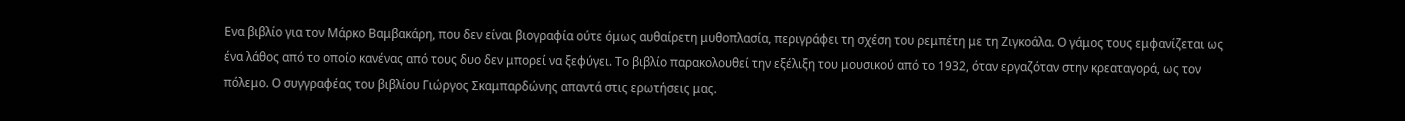Ενα βιβλίο για τον Μάρκο Βαμβακάρη, που δεν είναι βιογραφία ούτε όμως αυθαίρετη μυθοπλασία, περιγράφει τη σχέση του ρεμπέτη με τη Ζιγκοάλα. Ο γάμος τους εμφανίζεται ως ένα λάθος από το οποίο κανένας από τους δυο δεν μπορεί να ξεφύγει. Το βιβλίο παρακολουθεί την εξέλιξη του μουσικού από το 1932, όταν εργαζόταν στην κρεαταγορά, ως τον πόλεμο. Ο συγγραφέας του βιβλίου Γιώργος Σκαμπαρδώνης απαντά στις ερωτήσεις μας.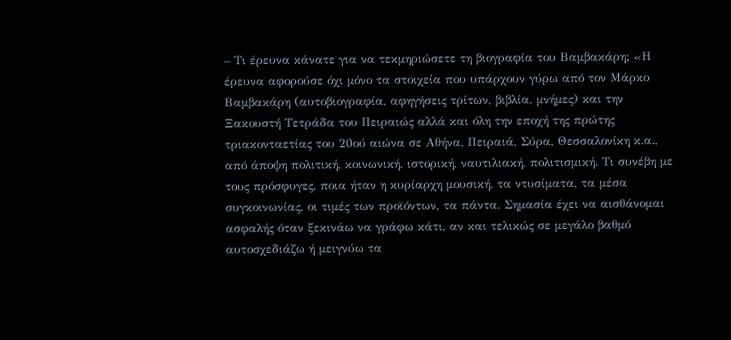– Τι έρευνα κάνατε για να τεκμηριώσετε τη βιογραφία του Βαμβακάρη; «Η έρευνα αφορούσε όχι μόνο τα στοιχεία που υπάρχουν γύρω από τον Μάρκο Βαμβακάρη (αυτοβιογραφία, αφηγήσεις τρίτων, βιβλία, μνήμες) και την Ξακουστή Τετράδα του Πειραιώς αλλά και όλη την εποχή της πρώτης τριακονταετίας του 20ού αιώνα σε Αθήνα, Πειραιά, Σύρα, Θεσσαλονίκη κ.α., από άποψη πολιτική, κοινωνική, ιστορική, ναυτιλιακή, πολιτισμική. Τι συνέβη με τους πρόσφυγες, ποια ήταν η κυρίαρχη μουσική, τα ντυσίματα, τα μέσα συγκοινωνίας, οι τιμές των προϊόντων, τα πάντα. Σημασία έχει να αισθάνομαι ασφαλής όταν ξεκινάω να γράφω κάτι, αν και τελικώς σε μεγάλο βαθμό αυτοσχεδιάζω ή μειγνύω τα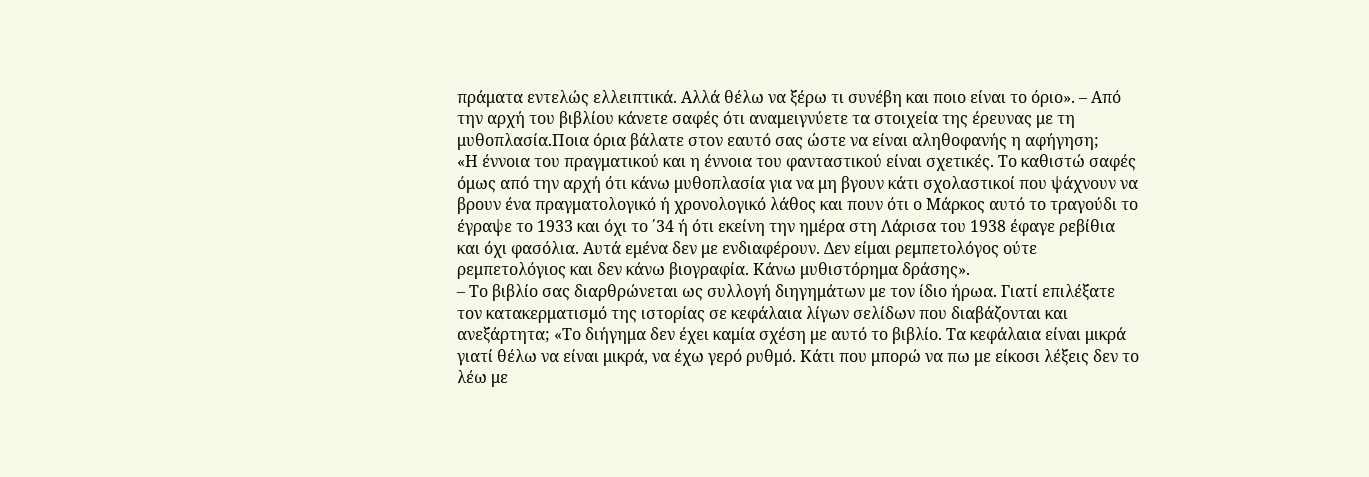πράματα εντελώς ελλειπτικά. Αλλά θέλω να ξέρω τι συνέβη και ποιο είναι το όριο». – Από την αρχή του βιβλίου κάνετε σαφές ότι αναμειγνύετε τα στοιχεία της έρευνας με τη μυθοπλασία.Ποια όρια βάλατε στον εαυτό σας ώστε να είναι αληθοφανής η αφήγηση;
«Η έννοια του πραγματικού και η έννοια του φανταστικού είναι σχετικές. Το καθιστώ σαφές όμως από την αρχή ότι κάνω μυθοπλασία για να μη βγουν κάτι σχολαστικοί που ψάχνουν να βρουν ένα πραγματολογικό ή χρονολογικό λάθος και πουν ότι ο Μάρκος αυτό το τραγούδι το έγραψε το 1933 και όχι το ΄34 ή ότι εκείνη την ημέρα στη Λάρισα του 1938 έφαγε ρεβίθια και όχι φασόλια. Αυτά εμένα δεν με ενδιαφέρουν. Δεν είμαι ρεμπετολόγος ούτε ρεμπετολόγιος και δεν κάνω βιογραφία. Κάνω μυθιστόρημα δράσης».
– Το βιβλίο σας διαρθρώνεται ως συλλογή διηγημάτων με τον ίδιο ήρωα. Γιατί επιλέξατε τον κατακερματισμό της ιστορίας σε κεφάλαια λίγων σελίδων που διαβάζονται και ανεξάρτητα; «Το διήγημα δεν έχει καμία σχέση με αυτό το βιβλίο. Τα κεφάλαια είναι μικρά γιατί θέλω να είναι μικρά, να έχω γερό ρυθμό. Κάτι που μπορώ να πω με είκοσι λέξεις δεν το λέω με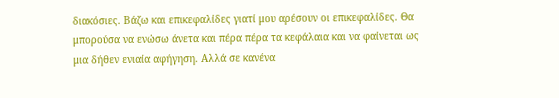διακόσιες. Βάζω και επικεφαλίδες γιατί μου αρέσουν οι επικεφαλίδες. Θα μπορούσα να ενώσω άνετα και πέρα πέρα τα κεφάλαια και να φαίνεται ως μια δήθεν ενιαία αφήγηση. Αλλά σε κανένα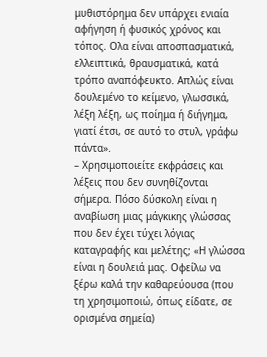μυθιστόρημα δεν υπάρχει ενιαία αφήγηση ή φυσικός χρόνος και τόπος. Ολα είναι αποσπασματικά, ελλειπτικά, θραυσματικά, κατά τρόπο αναπόφευκτο. Απλώς είναι δουλεμένο το κείμενο, γλωσσικά, λέξη λέξη, ως ποίημα ή διήγημα, γιατί έτσι, σε αυτό το στυλ, γράφω πάντα».
– Χρησιμοποιείτε εκφράσεις και λέξεις που δεν συνηθίζονται σήμερα. Πόσο δύσκολη είναι η αναβίωση μιας μάγκικης γλώσσας που δεν έχει τύχει λόγιας καταγραφής και μελέτης; «Η γλώσσα είναι η δουλειά μας. Οφείλω να ξέρω καλά την καθαρεύουσα (που τη χρησιμοποιώ, όπως είδατε, σε ορισμένα σημεία)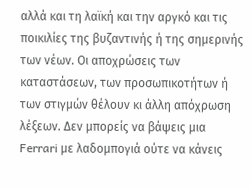αλλά και τη λαϊκή και την αργκό και τις ποικιλίες της βυζαντινής ή της σημερινής των νέων. Οι αποχρώσεις των καταστάσεων, των προσωπικοτήτων ή των στιγμών θέλουν κι άλλη απόχρωση λέξεων. Δεν μπορείς να βάψεις μια Ferrari με λαδομπογιά ούτε να κάνεις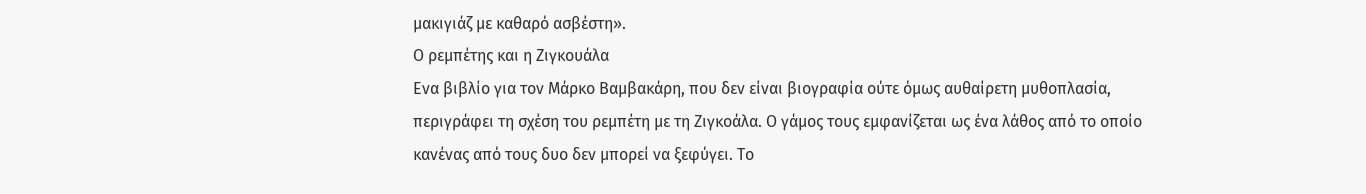μακιγιάζ με καθαρό ασβέστη».
Ο ρεμπέτης και η Ζιγκουάλα
Ενα βιβλίο για τον Μάρκο Βαμβακάρη, που δεν είναι βιογραφία ούτε όμως αυθαίρετη μυθοπλασία, περιγράφει τη σχέση του ρεμπέτη με τη Ζιγκοάλα. Ο γάμος τους εμφανίζεται ως ένα λάθος από το οποίο κανένας από τους δυο δεν μπορεί να ξεφύγει. Το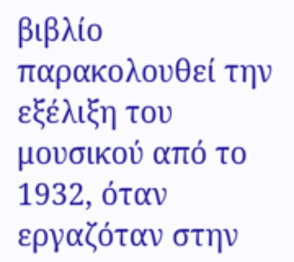βιβλίο παρακολουθεί την εξέλιξη του μουσικού από το 1932, όταν εργαζόταν στην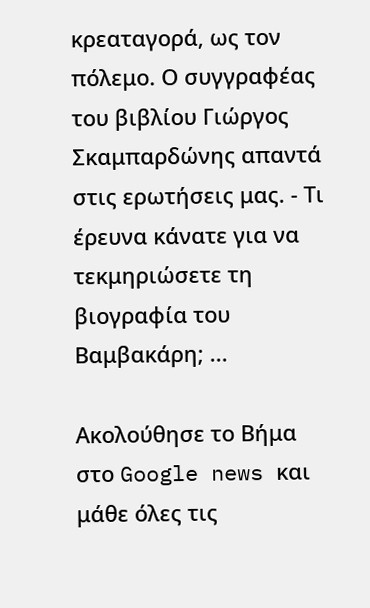κρεαταγορά, ως τον πόλεμο. Ο συγγραφέας του βιβλίου Γιώργος Σκαμπαρδώνης απαντά στις ερωτήσεις μας. - Τι έρευνα κάνατε για να τεκμηριώσετε τη βιογραφία του Βαμβακάρη; ...

Ακολούθησε το Βήμα στο Google news και μάθε όλες τις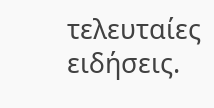τελευταίες ειδήσεις.